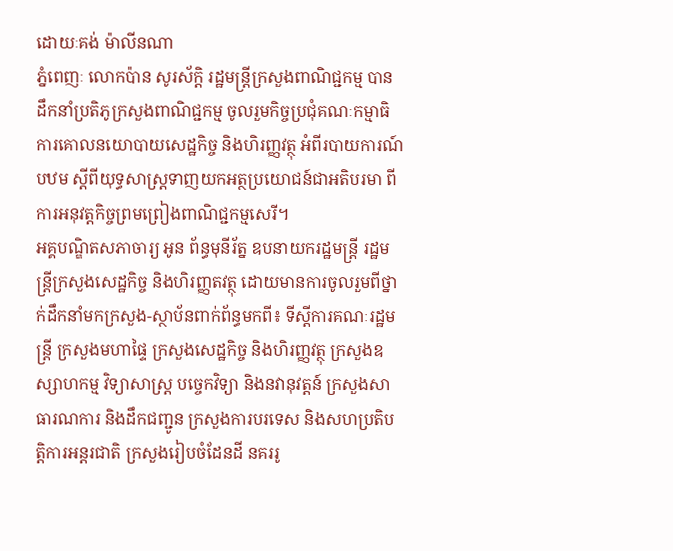ដោយៈគង់ ម៉ាលីនណា
ភ្នំពេញៈ លោកប៉ាន សូរស័ក្តិ រដ្ឋមន្រ្តីក្រសួងពាណិជ្ជកម្ម បានដឹកនាំប្រតិភូក្រសួងពាណិជ្ជកម្ម ចូលរួមកិច្ចប្រជុំគណៈកម្មាធិការគោលនយោបាយសេដ្ឋកិច្ច និងហិរញ្ញវត្ថុ អំពីរបាយការណ៍បឋម ស្តីពីយុទ្ធសាស្ត្រទាញយកអត្ថប្រយោជន៍ជាអតិបរមា ពីការអនុវត្តកិច្ចព្រមព្រៀងពាណិជ្ជកម្មសេរី។
អគ្គបណ្ឌិតសភាចារ្យ អូន ព័ន្ធមុនីរ័ត្ន ឧបនាយករដ្ឋមន្ត្រី រដ្ឋមន្រ្តីក្រសួងសេដ្ឋកិច្ច និងហិរញ្ញតវត្ថុ ដោយមានការចូលរួមពីថ្នាក់ដឹកនាំមកក្រសួង-ស្ថាប័នពាក់ព័ន្ធមកពី៖ ទីស្តីការគណៈរដ្ឋមន្រ្តី ក្រសួងមហាផ្ទៃ ក្រសួងសេដ្ឋកិច្ច និងហិរញ្ញវត្ថុ ក្រសួងឧស្សាហកម្ម វិទ្យាសាស្រ្ត បច្ចេកវិទ្យា និងនវានុវត្តន៍ ក្រសួងសាធារណការ និងដឹកជញ្ជូន ក្រសួងការបរទេស និងសហប្រតិបត្តិការអន្តរជាតិ ក្រសួងរៀបចំដែនដី នគររូ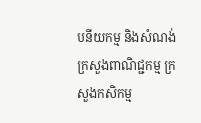បនីយកម្ម និងសំណង់ ក្រសួងពាណិជ្ជកម្ម ក្រសួងកសិកម្ម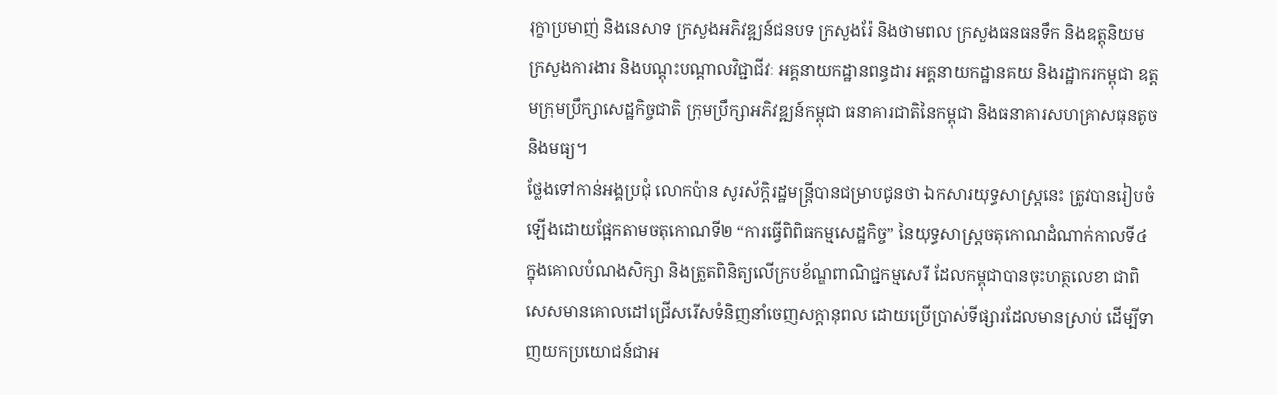រុក្ខាប្រមាញ់ និងនេសាទ ក្រសួងអភិវឌ្ឍន៍ជនបទ ក្រសួងរ៉ែ និងថាមពល ក្រសួងធនធនទឹក និងឧត្តុនិយម ក្រសួងការងារ និងបណ្តុះបណ្តាលវិជ្ជាជីវៈ អគ្គនាយកដ្ឋានពន្ធដារ អគ្គនាយកដ្ឋានគយ និងរដ្ឋាករកម្ពុជា ឧត្តមក្រុមប្រឹក្សាសេដ្ឋកិច្ចជាតិ ក្រុមប្រឹក្សាអភិវឌ្ឍន៍កម្ពុជា ធនាគារជាតិនៃកម្ពុជា និងធនាគារសហគ្រាសធុនតូច និងមធ្យ។
ថ្លែងទៅកាន់អង្គប្រជុំ លោកប៉ាន សូរស័ក្តិរដ្ឋមន្រ្តីបានជម្រាបជូនថា ឯកសារយុទ្ធសាស្រ្តនេះ ត្រូវបានរៀបចំឡើងដោយផ្អែកតាមចតុកោណទី២ “ការធ្វើពិពិធកម្មសេដ្ឋកិច្ច” នៃយុទ្ធសាស្រ្តចតុកោណដំណាក់កាលទី៤ ក្នុងគោលបំណងសិក្សា និងត្រួតពិនិត្យលើក្របខ័ណ្ឌពាណិជ្ជកម្មសេរី ដែលកម្ពុជាបានចុះហត្ថលេខា ជាពិសេសមានគោលដៅជ្រើសរើសទំនិញនាំចេញសក្ដានុពល ដោយប្រើប្រាស់ទីផ្សារដែលមានស្រាប់ ដើម្បីទាញយកប្រយោជន៍ជាអ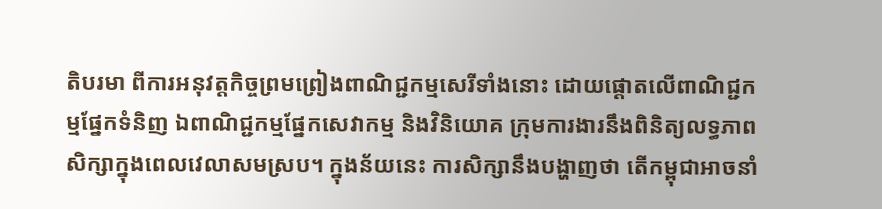តិបរមា ពីការអនុវត្តកិច្ចព្រមព្រៀងពាណិជ្ជកម្មសេរីទាំងនោះ ដោយផ្ដោតលើពាណិជ្ជកម្មផ្នែកទំនិញ ឯពាណិជ្ជកម្មផ្នែកសេវាកម្ម និងវិនិយោគ ក្រុមការងារនឹងពិនិត្យលទ្ធភាពសិក្សាក្នុងពេលវេលាសមស្រប។ ក្នុងន័យនេះ ការសិក្សានឹងបង្ហាញថា តើកម្ពុជាអាចនាំ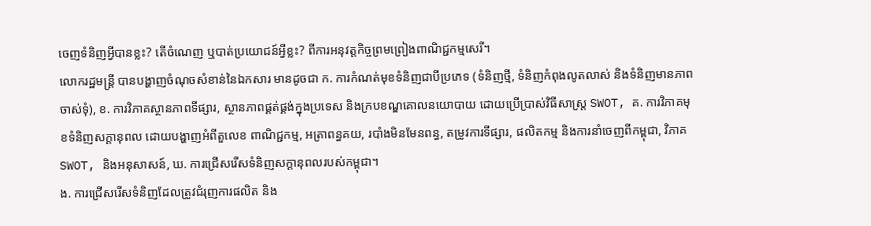ចេញទំនិញអ្វីបានខ្លះ? តើចំណេញ ឬបាត់ប្រយោជន៍អ្វីខ្លះ? ពីការអនុវត្តកិច្ចព្រមព្រៀងពាណិជ្ជកម្មសេរី។
លោករដ្ឋមន្ត្រី បានបង្ហាញចំណុចសំខាន់នៃឯកសារ មានដូចជា ក. ការកំណត់មុខទំនិញជាបីប្រភេទ (ទំនិញថ្មី, ទំនិញកំពុងលូតលាស់ និងទំនិញមានភាពចាស់ទុំ), ខ. ការវិភាគស្ថានភាពទីផ្សារ, ស្ថានភាពផ្គត់ផ្គង់ក្នុងប្រទេស និងក្របខណ្ឌគោលនយោបាយ ដោយប្រើប្រាស់វិធីសាស្ត្រ SWOT, គ. ការវិភាគមុខទំនិញសក្ដានុពល ដោយបង្ហាញអំពីតួលេខ ពាណិជ្ជកម្ម, អត្រាពន្ធគយ, របាំងមិនមែនពន្ធ, តម្រូវការទីផ្សារ, ផលិតកម្ម និងការនាំចេញពីកម្ពុជា, វិភាគ SWOT, និងអនុសាសន៍, ឃ. ការជ្រើសរើសទំនិញសក្ដានុពលរបស់កម្ពុជា។
ង. ការជ្រើសរើសទំនិញដែលត្រូវជំរុញការផលិត និង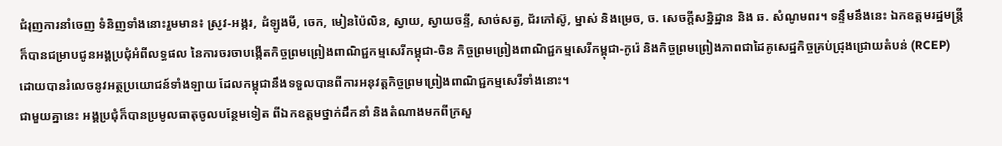ជំរុញការនាំចេញ ទំនិញទាំងនោះរួមមាន៖ ស្រូវ-អង្ករ, ដំឡូងមី, ចេក, មៀនប៉ៃលិន, ស្វាយ, ស្វាយចន្ទី, សាច់សត្វ, ជ័រកៅស៊ូ, ម្នាស់ និងម្រេច, ច. សេចក្ដីសន្និដ្ឋាន និង ឆ. សំណូមពរ។ ទន្ទឹមនឹងនេះ ឯកឧត្ដមរដ្ឋមន្ត្រី ក៏បានជម្រាបជូនអង្គប្រជុំអំពីលទ្ធផល នៃការចរចាបង្កើតកិច្ចព្រមព្រៀងពាណិជ្ជកម្មសេរីកម្ពុជា-ចិន កិច្ចព្រមព្រៀងពាណិជ្ជកម្មសេរីកម្ពុជា-កូរ៉េ និងកិច្ចព្រមព្រៀងភាពជាដៃគូសេដ្ឋកិច្ចគ្រប់ជ្រុងជ្រោយតំបន់ (RCEP) ដោយបានរំលេចនូវអត្ថប្រយោជន៍ទាំងឡាយ ដែលកម្ពុជានឹងទទួលបានពីការអនុវត្តកិច្ចព្រមព្រៀងពាណិជ្ជកម្មសេរីទាំងនោះ។
ជាមួយគ្នានេះ អង្គប្រជុំក៏បានប្រមូលធាតុចូលបន្ថែមទៀត ពីឯកឧត្តមថ្នាក់ដឹកនាំ និងតំណាងមកពីក្រសួ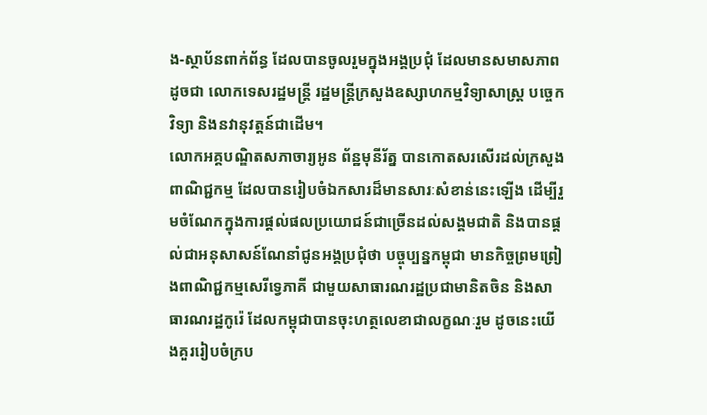ង-ស្ថាប័នពាក់ព័ន្ធ ដែលបានចូលរួមក្នុងអង្គប្រជុំ ដែលមានសមាសភាពដូចជា លោកទេសរដ្ឋមន្ត្រី រដ្ឋមន្ត្រីក្រសួងឧស្សាហកម្មវិទ្យាសាស្ត្រ បច្ចេកវិទ្យា និងនវានុវត្តន៍ជាដើម។
លោកអគ្គបណ្ឌិតសភាចារ្យអូន ព័ន្ឋមុនីរ័ត្ន បានកោតសរសើរដល់ក្រសួងពាណិជ្ជកម្ម ដែលបានរៀបចំឯកសារដ៏មានសារៈសំខាន់នេះឡើង ដើម្បីរួមចំណែកក្នុងការផ្ដល់ផលប្រយោជន៍ជាច្រើនដល់សង្គមជាតិ និងបានផ្តល់ជាអនុសាសន៍ណែនាំជូនអង្គប្រជុំថា បច្ចុប្បន្នកម្ពុជា មានកិច្ចព្រមព្រៀងពាណិជ្ជកម្មសេរីទ្វេភាគី ជាមួយសាធារណរដ្ឋប្រជាមានិតចិន និងសាធារណរដ្ឋកូរ៉េ ដែលកម្ពុជាបានចុះហត្ថលេខាជាលក្ខណៈរួម ដូចនេះយើងគួររៀបចំក្រប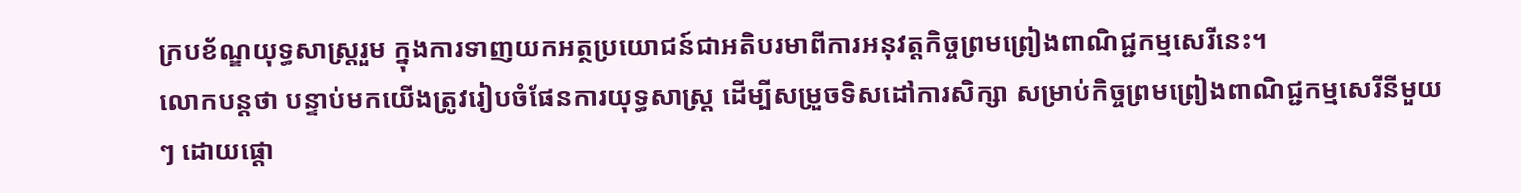ក្របខ័ណ្ឌយុទ្ធសាស្ត្ររួម ក្នុងការទាញយកអត្ថប្រយោជន៍ជាអតិបរមាពីការអនុវត្តកិច្ចព្រមព្រៀងពាណិជ្ជកម្មសេរីនេះ។
លោកបន្តថា បន្ទាប់មកយើងត្រូវរៀបចំផែនការយុទ្ធសាស្រ្ត ដើម្បីសម្រួចទិសដៅការសិក្សា សម្រាប់កិច្ចព្រមព្រៀងពាណិជ្ជកម្មសេរីនីមួយៗ ដោយផ្ដោ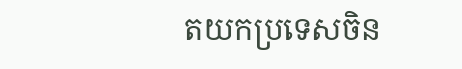តយកប្រទេសចិន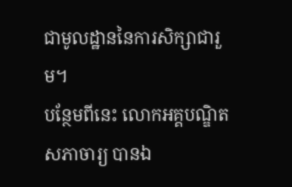ជាមូលដ្ឋាននៃការសិក្សាជារួម។
បន្ថែមពីនេះ លោកអគ្គបណ្ឌិតសភាចារ្យ បានឯ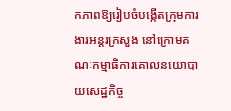កភាពឱ្យរៀបចំបង្កើតក្រុមការងារអន្តរក្រសួង នៅក្រោមគណៈកម្មាធិការគោលនយោបាយសេដ្ឋកិច្ច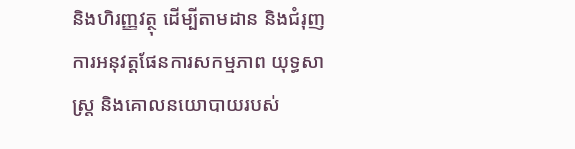និងហិរញ្ញវត្ថុ ដើម្បីតាមដាន និងជំរុញការអនុវត្តផែនការសកម្មភាព យុទ្ធសាស្រ្ត និងគោលនយោបាយរបស់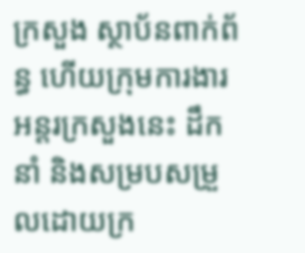ក្រសួង ស្ថាប័នពាក់ព័ន្ធ ហើយក្រុមការងារអន្តរក្រសួងនេះ ដឹកនាំ និងសម្របសម្រួលដោយក្រ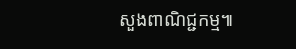សួងពាណិជ្ជកម្ម៕